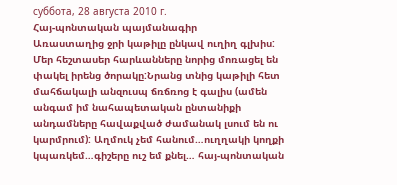суббота, 28 августа 2010 г.
Հայ-պոնտական պայմանագիր
Առաստաղից ջրի կաթիլը ընկավ ուղիղ գլխիս: Մեր հեշտասեր հարևանները նորից մոռացել են փակել իրենց ծորակը:Նրանց տնից կաթիլի հետ մահճակալի անզուսպ ճռճռոց է գալիս (ամեն անգամ իմ նահապետական ընտանիքի անդամները հավաքված ժամանակ լսում են ու կարմրում): Աղմուկ չեմ հանում…ուղղակի կողքի կպառկեմ…գիշերը ուշ եմ քնել… հայ-պոնտական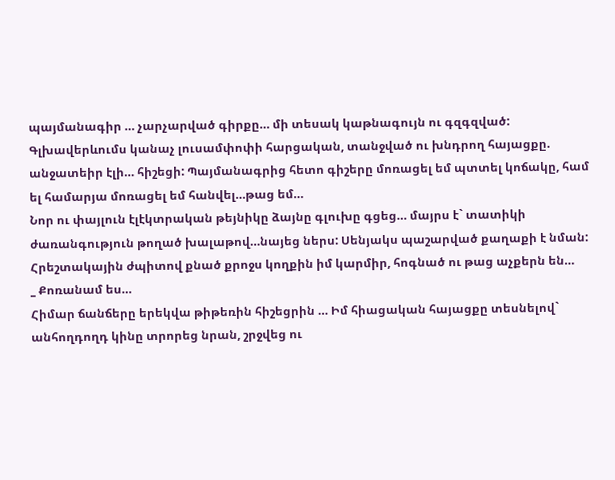պայմանագիր … չարչարված գիրքը… մի տեսակ կաթնագույն ու գզգզված: Գլխավերևումս կանաչ լուսամփոփի հարցական, տանջված ու խնդրող հայացքը. անջատեիր էլի… հիշեցի: Պայմանագրից հետո գիշերը մոռացել եմ պտտել կոճակը, համ ել համարյա մոռացել եմ հանվել…թաց եմ…
Նոր ու փայլուն էլէկտրական թեյնիկը ձայնը գլուխը գցեց… մայրս է` տատիկի ժառանգություն թողած խալաթով…նայեց ներս: Սենյակս պաշարված քաղաքի է նման: Հրեշտակային ժպիտով քնած քրոջս կողքին իմ կարմիր, հոգնած ու թաց աչքերն են…
_ Քոռանամ ես…
Հիմար ճանճերը երեկվա թիթեռին հիշեցրին … Իմ հիացական հայացքը տեսնելով` անհողդողդ կինը տրորեց նրան, շրջվեց ու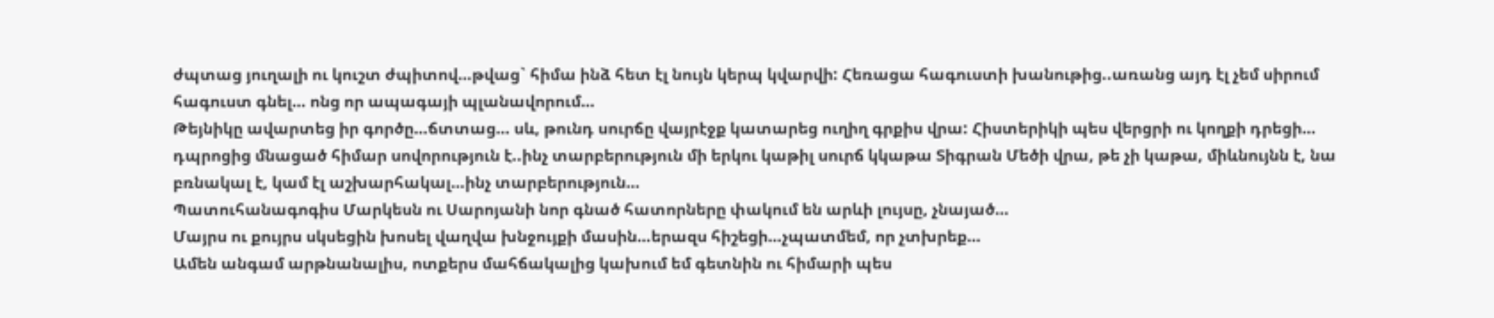ժպտաց յուղալի ու կուշտ ժպիտով…թվաց` հիմա ինձ հետ էլ նույն կերպ կվարվի: Հեռացա հագուստի խանութից..առանց այդ էլ չեմ սիրում հագուստ գնել… ոնց որ ապագայի պլանավորում…
Թեյնիկը ավարտեց իր գործը…ճտտաց… սև, թունդ սուրճը վայրէջք կատարեց ուղիղ գրքիս վրա: Հիստերիկի պես վերցրի ու կողքի դրեցի… դպրոցից մնացած հիմար սովորություն է..ինչ տարբերություն մի երկու կաթիլ սուրճ կկաթա Տիգրան Մեծի վրա, թե չի կաթա, միևնույնն է, նա բռնակալ է, կամ էլ աշխարհակալ…ինչ տարբերություն…
Պատուհանագոգիս Մարկեսն ու Սարոյանի նոր գնած հատորները փակում են արևի լույսը, չնայած…
Մայրս ու քույրս սկսեցին խոսել վաղվա խնջույքի մասին…երազս հիշեցի…չպատմեմ, որ չտխրեք…
Ամեն անգամ արթնանալիս, ոտքերս մահճակալից կախում եմ գետնին ու հիմարի պես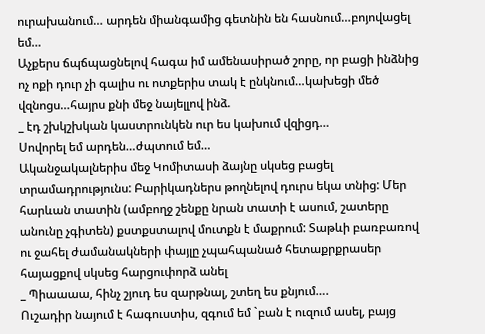ուրախանում… արդեն միանգամից գետնին են հասնում…բոյովացել եմ…
Աչքերս ճպճպացնելով հագա իմ ամենասիրած շորը, որ բացի ինձնից ոչ ոքի դուր չի գալիս ու ոտքերիս տակ է ընկնում…կախեցի մեծ վզնոցս…հայրս քնի մեջ նայելլով ինձ.
_ էդ շխկշխկան կաստրունկեն ուր ես կախում վզիցդ…
Սովորել եմ արդեն…ժպտում եմ…
Ականջակալներիս մեջ Կոմիտասի ձայնը սկսեց բացել տրամադրությունս: Բարիկադներս թողնելով դուրս եկա տնից: Մեր հարևան տատին (ամբողջ շենքը նրան տատի է ասում, շատերը անունը չգիտեն) քստքստալով մուտքն է մաքրում: Տաթևի բառբառով ու ջահել ժամանակների փայլը չպահպանած հետաքրքրասեր հայացքով սկսեց հարցուփորձ անել
_ Պիաաաա, հինչ շյուդ ես զարթնալ, շտեղ ես քնյում….
Ուշադիր նայում է հագուստիս, զգում եմ `բան է ուզում ասել, բայց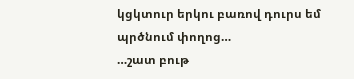կցկտուր երկու բառով դուրս եմ պրծնում փողոց…
…շատ բութ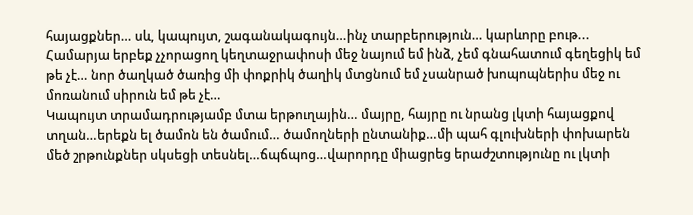հայացքներ… սև, կապույտ, շագանակագույն…ինչ տարբերություն… կարևորը բութ...
Համարյա երբեք չչորացող կեղտաջրափոսի մեջ նայում եմ ինձ, չեմ գնահատում գեղեցիկ եմ թե չէ… նոր ծաղկած ծառից մի փոքրիկ ծաղիկ մտցնում եմ չսանրած խոպոպներիս մեջ ու մոռանում սիրուն եմ թե չէ…
Կապույտ տրամադրությամբ մտա երթուղային… մայրը, հայրը ու նրանց լկտի հայացքով տղան…երեքն ել ծամոն են ծամում… ծամողների ընտանիք…մի պահ գլուխների փոխարեն մեծ շրթունքներ սկսեցի տեսնել…ճպճպոց…վարորդը միացրեց երաժշտությունը ու լկտի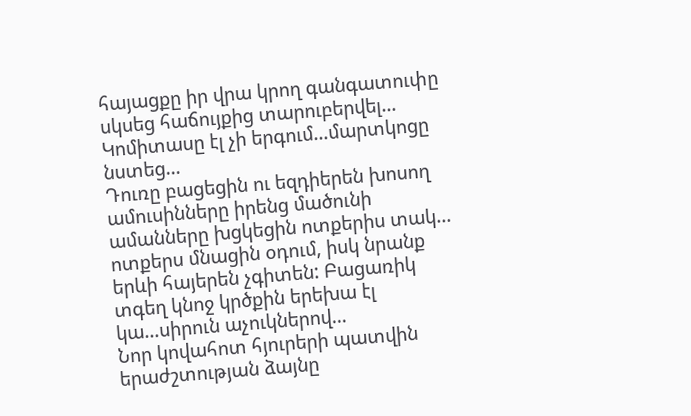հայացքը իր վրա կրող գանգատուփը սկսեց հաճույքից տարուբերվել…
Կոմիտասը էլ չի երգում…մարտկոցը նստեց…
Դուռը բացեցին ու եզդիերեն խոսող ամուսինները իրենց մածունի ամանները խցկեցին ոտքերիս տակ... ոտքերս մնացին օդում, իսկ նրանք երևի հայերեն չգիտեն: Բացառիկ տգեղ կնոջ կրծքին երեխա էլ կա…սիրուն աչուկներով…
Նոր կովահոտ հյուրերի պատվին երաժշտության ձայնը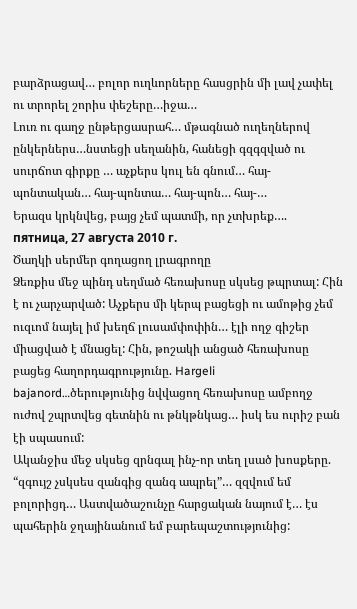բարձրացավ… բոլոր ուղևորները հասցրին մի լավ չափել ու տրորել շորիս փեշերը…իջա…
Լուռ ու գաղջ ընթերցասրահ… մթագնած ուղեղներով ընկերներս…նստեցի սեղանին, հանեցի գզգզված ու սուրճոտ գիրքը … աչքերս կուլ են գնում… հայ- պոնտական… հայ-պոնտա… հայ-պոն… հայ-…
Երազս կրկնվեց, բայց չեմ պատմի, որ չտխրեք….
пятница, 27 августа 2010 г.
Ծաղկի սերմեր գողացող լրագրողը
Ձեռքիս մեջ պինդ սեղմած հեռախոսը սկսեց թպրտալ: Հին է ու չարչարված: Աչքերս մի կերպ բացեցի ու ամոթից չեմ ուզւոմ նայել իմ խեղճ լուսամփոփին… էլի ողջ գիշեր միացված է մնացել: Հին, թոշակի անցած հեռախոսը բացեց հաղորդագրությունը. Hargeli bajanord…ծերությունից նվվացող հեռախոսը ամբողջ ուժով շպրտվեց գետնին ու թնկթնկաց… իսկ ես ուրիշ բան էի սպասում:
Ականջիս մեջ սկսեց զրնգալ ինչ-որ տեղ լսած խոսքերը. “զգույշ չսկսես զանգից զանգ ապրել”… զզվում եմ բոլորիցդ… Աստվածաշունչը հարցական նայում է… էս պահերին ջղայինանում եմ բարեպաշտությունից: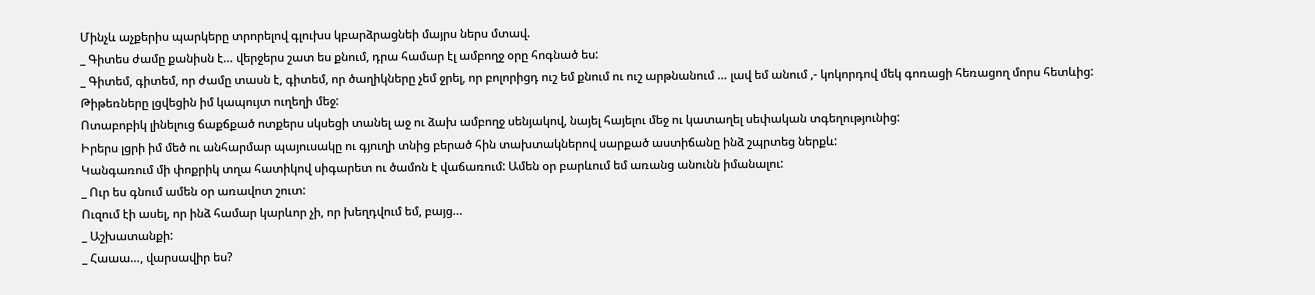Մինչև աչքերիս պարկերը տրորելով գլուխս կբարձրացնեի մայրս ներս մտավ.
_ Գիտես ժամը քանիսն է… վերջերս շատ ես քնում, դրա համար էլ ամբողջ օրը հոգնած ես:
_ Գիտեմ, գիտեմ, որ ժամը տասն է, գիտեմ, որ ծաղիկները չեմ ջրել, որ բոլորիցդ ուշ եմ քնում ու ուշ արթնանում … լավ եմ անում ,- կոկորդով մեկ գոռացի հեռացող մորս հետևից:
Թիթեռները լցվեցին իմ կապույտ ուղեղի մեջ:
Ոտաբոբիկ լինելուց ճաքճքած ոտքերս սկսեցի տանել աջ ու ձախ ամբողջ սենյակով, նայել հայելու մեջ ու կատաղել սեփական տգեղությունից:
Իրերս լցրի իմ մեծ ու անհարմար պայուսակը ու գյուղի տնից բերած հին տախտակներով սարքած աստիճանը ինձ շպրտեց ներքև:
Կանգառում մի փոքրիկ տղա հատիկով սիգարետ ու ծամոն է վաճառում: Ամեն օր բարևում եմ առանց անունն իմանալու:
_ Ուր ես գնում ամեն օր առավոտ շուտ:
Ուզում էի ասել, որ ինձ համար կարևոր չի, որ խեղդվում եմ, բայց…
_ Աշխատանքի:
_ Հաաա…, վարսավիր ես?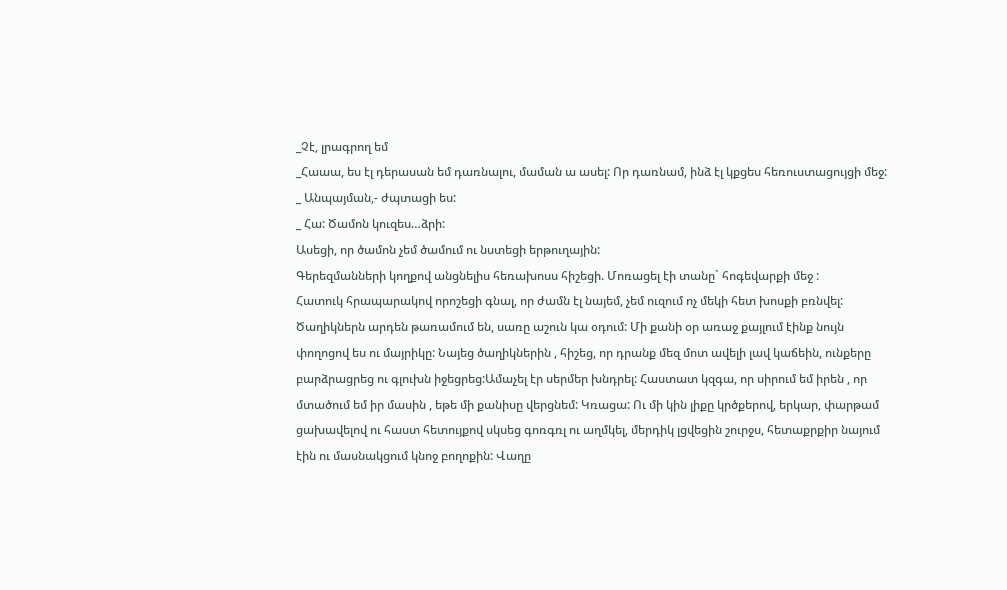_Չէ, լրագրող եմ
_Հաաա, ես էլ դերասան եմ դառնալու, մաման ա ասել: Որ դառնամ, ինձ էլ կքցես հեռուստացույցի մեջ:
_ Անպայման,- ժպտացի ես:
_ Հա: Ծամոն կուզես…ձրի:
Ասեցի, որ ծամոն չեմ ծամում ու նստեցի երթուղային:
Գերեզմանների կողքով անցնելիս հեռախոսս հիշեցի. Մոռացել էի տանը` հոգեվարքի մեջ :
Հատուկ հրապարակով որոշեցի գնալ, որ ժամն էլ նայեմ, չեմ ուզում ոչ մեկի հետ խոսքի բռնվել:
Ծաղիկներն արդեն թառամում են, սառը աշուն կա օդում: Մի քանի օր առաջ քայլում էինք նույն փողոցով ես ու մայրիկը: Նայեց ծաղիկներին , հիշեց, որ դրանք մեզ մոտ ավելի լավ կաճեին, ունքերը բարձրացրեց ու գլուխն իջեցրեց:Ամաչել էր սերմեր խնդրել: Հաստատ կզգա, որ սիրում եմ իրեն , որ մտածում եմ իր մասին , եթե մի քանիսը վերցնեմ: Կռացա: Ու մի կին լիքը կրծքերով, երկար, փարթամ ցախավելով ու հաստ հետույքով սկսեց գոռգռլ ու աղմկել, մերդիկ լցվեցին շուրջս, հետաքրքիր նայում էին ու մասնակցում կնոջ բողոքին: Վաղը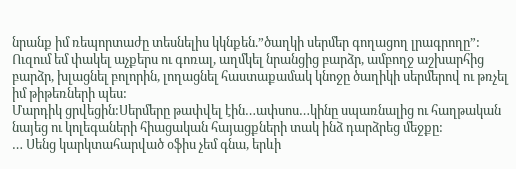նրանք իմ ռեպորտաժը տեսնելիս կկնքեն.”ծաղկի սերմեր գողացող լրագրողը”:
Ուզում եմ փակել աչքերս ու գոռալ, աղմկել նրանցից բարձր, ամբողջ աշխարհից բարձր, խլացնել բոլորին, լողացնել հաստաքամակ կնոջը ծաղիկի սերմերով ու թռչել իմ թիթեռների պես:
Մարդիկ ցրվեցին:Սերմերը թափվել էին…ափսոս…կինը սպառնալից ու հաղթական նայեց ու կոլեգաների հիացական հայացքների տակ ինձ դարձրեց մեջքը:
… Սենց կարկտահարված օֆիս չեմ գնա, երևի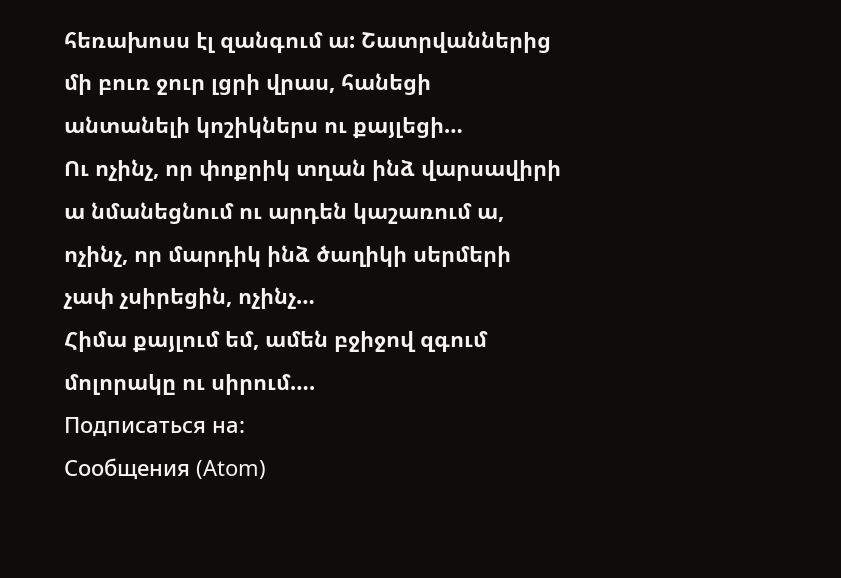հեռախոսս էլ զանգում ա: Շատրվաններից մի բուռ ջուր լցրի վրաս, հանեցի անտանելի կոշիկներս ու քայլեցի…
Ու ոչինչ, որ փոքրիկ տղան ինձ վարսավիրի ա նմանեցնում ու արդեն կաշառում ա, ոչինչ, որ մարդիկ ինձ ծաղիկի սերմերի չափ չսիրեցին, ոչինչ…
Հիմա քայլում եմ, ամեն բջիջով զգում մոլորակը ու սիրում….
Подписаться на:
Сообщения (Atom)